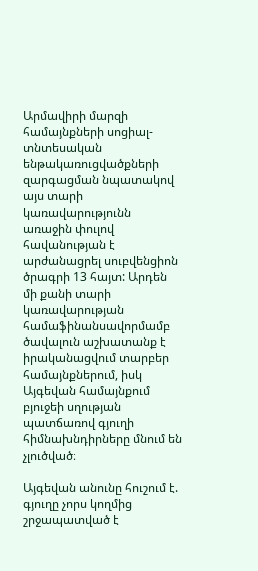Արմավիրի մարզի համայնքների սոցիալ-տնտեսական ենթակառուցվածքների զարգացման նպատակով այս տարի կառավարությունն առաջին փուլով հավանության է արժանացրել սուբվենցիոն ծրագրի 13 հայտ: Արդեն մի քանի տարի կառավարության համաֆինանսավորմամբ ծավալուն աշխատանք է իրականացվում տարբեր համայնքներում, իսկ Այգեվան համայնքում բյուջեի սղության պատճառով գյուղի հիմնախնդիրները մնում են չլուծված։

Այգեվան անունը հուշում է. գյուղը չորս կողմից շրջապատված է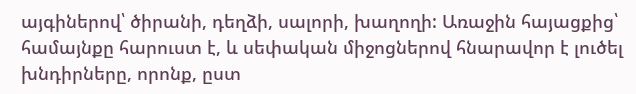այգիներով՝ ծիրանի, դեղձի, սալորի, խաղողի: Առաջին հայացքից՝ համայնքը հարուստ է, և սեփական միջոցներով հնարավոր է լուծել խնդիրները, որոնք, ըստ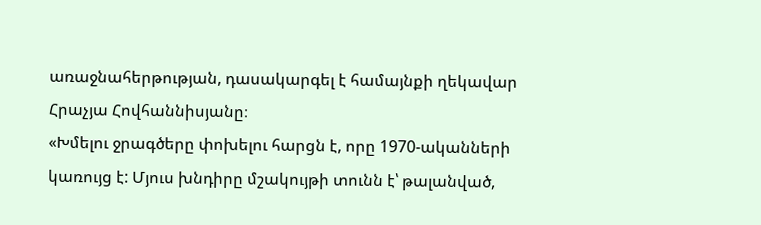առաջնահերթության, դասակարգել է համայնքի ղեկավար Հրաչյա Հովհաննիսյանը։
«Խմելու ջրագծերը փոխելու հարցն է, որը 1970-ականների կառույց է: Մյուս խնդիրը մշակույթի տունն է՝ թալանված,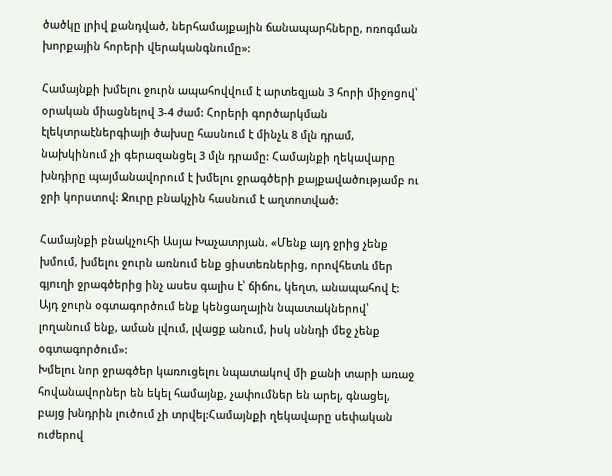ծածկը լրիվ քանդված, ներհամայքային ճանապարհները, ոռոգման խորքային հորերի վերականգնումը»:

Համայնքի խմելու ջուրն ապահովվում է արտեզյան 3 հորի միջոցով՝ օրական միացնելով 3-4 ժամ: Հորերի գործարկման էլեկտրաէներգիայի ծախսը հասնում է մինչև 8 մլն դրամ, նախկինում չի գերազանցել 3 մլն դրամը: Համայնքի ղեկավարը խնդիրը պայմանավորում է խմելու ջրագծերի քայքավածությամբ ու ջրի կորստով: Ջուրը բնակչին հասնում է աղտոտված:

Համայնքի բնակչուհի Ասյա Խաչատրյան. «Մենք այդ ջրից չենք խմում, խմելու ջուրն առնում ենք ցիստեռներից, որովհետև մեր գյուղի ջրագծերից ինչ ասես գալիս է՝ ճիճու, կեղտ, անապահով է: Այդ ջուրն օգտագործում ենք կենցաղային նպատակներով՝ լողանում ենք, աման լվում, լվացք անում, իսկ սննդի մեջ չենք օգտագործում»:
Խմելու նոր ջրագծեր կառուցելու նպատակով մի քանի տարի առաջ հովանավորներ են եկել համայնք, չափումներ են արել, գնացել, բայց խնդրին լուծում չի տրվել:Համայնքի ղեկավարը սեփական ուժերով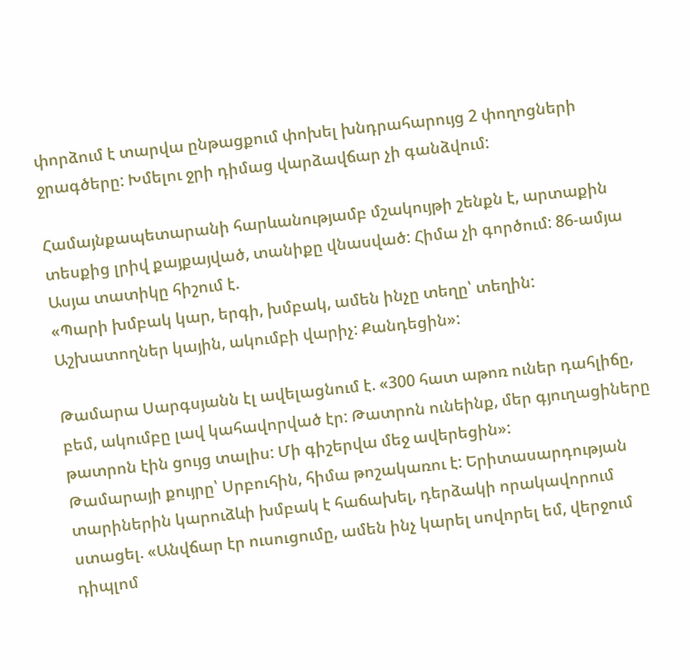փորձում է տարվա ընթացքում փոխել խնդրահարույց 2 փողոցների ջրագծերը: Խմելու ջրի դիմաց վարձավճար չի գանձվում:

Համայնքապետարանի հարևանությամբ մշակույթի շենքն է, արտաքին տեսքից լրիվ քայքայված, տանիքը վնասված: Հիմա չի գործում: 86-ամյա Ասյա տատիկը հիշում է.
«Պարի խմբակ կար, երգի, խմբակ, ամեն ինչը տեղը՝ տեղին: Աշխատողներ կային, ակումբի վարիչ: Քանդեցին»:

Թամարա Սարգսյանն էլ ավելացնում է. «300 հատ աթոռ ուներ դահլիճը, բեմ, ակումբը լավ կահավորված էր: Թատրոն ունեինք, մեր գյուղացիները թատրոն էին ցույց տալիս: Մի գիշերվա մեջ ավերեցին»:
Թամարայի քույրը՝ Սրբուհին, հիմա թոշակառու է: Երիտասարդության տարիներին կարուձևի խմբակ է հաճախել, դերձակի որակավորում ստացել. «Անվճար էր ուսուցումը, ամեն ինչ կարել սովորել եմ, վերջում դիպլոմ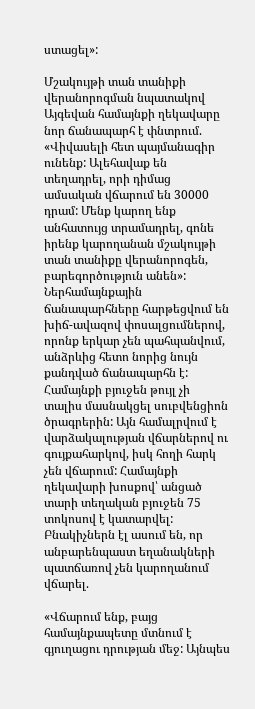ստացել»:

Մշակույթի տան տանիքի վերանորոգման նպատակով Այգեվան համայնքի ղեկավարը նոր ճանապարհ է փնտրում. «Վիվասելի հետ պայմանագիր ունենք: Ալեհավաք են տեղադրել, որի դիմաց ամսական վճարում են 30000 դրամ: Մենք կարող ենք անհատույց տրամադրել, գոնե իրենք կարողանան մշակույթի տան տանիքը վերանորոգեն, բարեգործություն անեն»:
Ներհամայնքային ճանապարհները հարթեցվում են խիճ-ավազով փոսալցումներով, որոնք երկար չեն պահպանվում, անձրևից հետո նորից նույն քանդված ճանապարհն է: Համայնքի բյուջեն թույլ չի տալիս մասնակցել սուբվենցիոն ծրագրերին: Այն համալրվում է վարձակալության վճարներով ու գույքահարկով, իսկ հողի հարկ չեն վճարում: Համայնքի ղեկավարի խոսքով՝ անցած տարի տեղական բյուջեն 75 տոկոսով է կատարվել: Բնակիչներն էլ ասում են, որ անբարենպաստ եղանակների պատճառով չեն կարողանում վճարել.

«Վճարում ենք, բայց համայնքապետը մտնում է գյուղացու դրության մեջ: Այնպես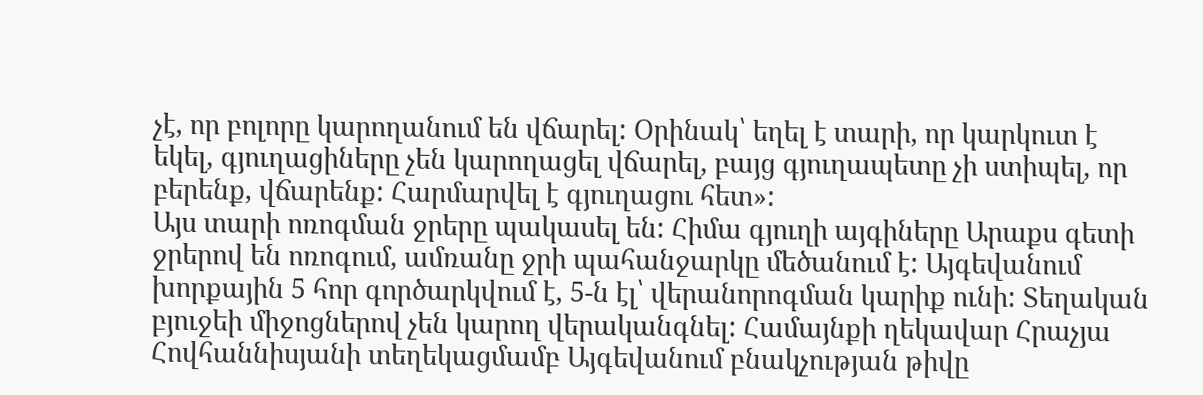չէ, որ բոլորը կարողանում են վճարել: Օրինակ՝ եղել է տարի, որ կարկուտ է եկել, գյուղացիները չեն կարողացել վճարել, բայց գյուղապետը չի ստիպել, որ բերենք, վճարենք: Հարմարվել է գյուղացու հետ»:
Այս տարի ոռոգման ջրերը պակասել են: Հիմա գյուղի այգիները Արաքս գետի ջրերով են ոռոգում, ամռանը ջրի պահանջարկը մեծանում է: Այգեվանում խորքային 5 հոր գործարկվում է, 5-ն էլ՝ վերանորոգման կարիք ունի: Տեղական բյուջեի միջոցներով չեն կարող վերականգնել: Համայնքի ղեկավար Հրաչյա Հովհաննիսյանի տեղեկացմամբ Այգեվանում բնակչության թիվը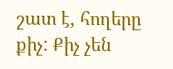շատ է, հողերը քիչ: Քիչ չեն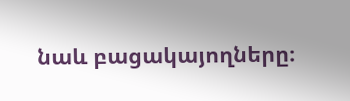նաև բացակայողները։